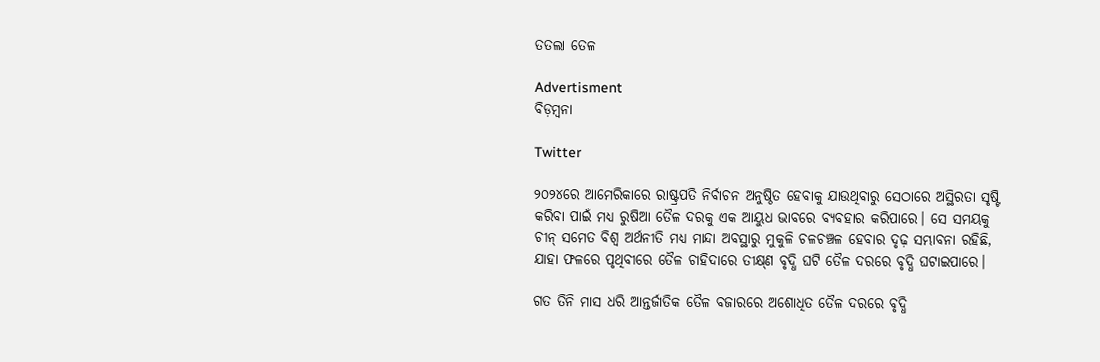ତତଲା ‌ତେଳ

Advertisment
ବିଡ଼ମ୍ବନା

Twitter

୨୦୨୪ରେ ଆମେରିକାରେ ରାଷ୍ଟ୍ରପତି ନିର୍ବାଚନ ଅନୁଷ୍ଠିତ ହେବାକୁ ଯାଉଥିବାରୁ ସେଠାରେ ଅସ୍ଥିରତା ସୃଷ୍ଟି କରିବା ପାଇଁ ମଧ୍ୟ ରୁଷିଆ ତୈଳ ଦରକୁ ଏକ ଆୟୁଧ ଭାବରେ ବ୍ୟବହାର କରିପାରେ। ସେ ସମୟକୁ ଚୀନ୍ ସମେତ ବିଶ୍ବ ଅର୍ଥନୀତି ମଧ୍ୟ ମାନ୍ଦା ଅବସ୍ଥାରୁ ମୁକୁଳି ଚଳଚଞ୍ଚଳ ହେବାର ଦୃଢ଼ ସମ୍ଭାବନା ରହିଛି, ଯାହା ଫଳରେ ପୃଥିବୀରେ ତୈଳ ଚାହିଦାରେ ତୀକ୍ଷ୍‌ଣ ବୃଦ୍ଧି ଘଟି ତୈଳ ଦରରେ ବୃଦ୍ଧି ଘଟାଇପାରେ।

ଗତ ତିନି ମାସ ଧରି ଆନ୍ତର୍ଜାତିକ ତୈଳ ବଜାରରେ ଅଶୋଧିତ ତୈଳ ଦରରେ ବୃଦ୍ଧି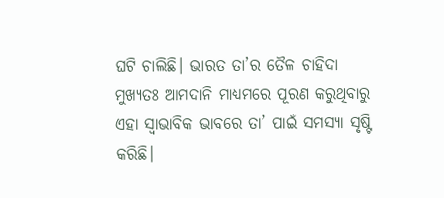ଘଟି ଚାଲିଛି। ଭାରତ ତା’ର ତୈଳ ଚାହିଦା ମୁଖ୍ୟତଃ ଆମଦାନି ମାଧ୍ୟମରେ ପୂରଣ କରୁଥିବାରୁ ଏହା ସ୍ବାଭାବିକ ଭାବରେ ତା’ ପାଇଁ ସମସ୍ୟା ସୃଷ୍ଟି କରିଛି।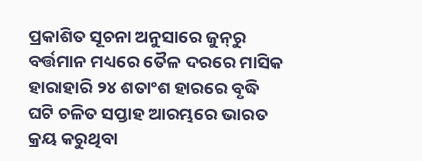ପ୍ରକାଶିତ ସୂଚନା ଅନୁସାରେ ଜୁନ୍‌ରୁ ବର୍ତ୍ତମାନ ମଧ୍ୟରେ ତୈଳ ଦରରେ ମାସିକ ହାରାହାରି ୨୪ ଶତାଂଶ ହାରରେ ବୃଦ୍ଧି ଘଟି ଚଳିତ ସପ୍ତାହ ଆରମ୍ଭରେ ଭାରତ କ୍ରୟ କରୁଥିବା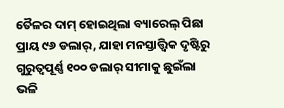ତୈଳର ଦାମ୍ ହୋଇଥିଲା ବ୍ୟାରେଲ୍ ପିଛା ପ୍ରାୟ ୯୬ ଡଲାର୍, ଯାହା ମନସ୍ତାତ୍ତ୍ବିକ ଦୃଷ୍ଟିରୁ ଗୁରୁତ୍ବପୂର୍ଣ୍ଣ ୧୦୦ ଡଲାର୍ ସୀମାକୁ ଛୁଇଁଲା ଭଳି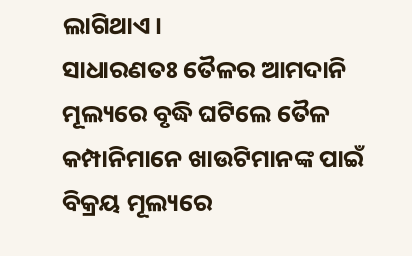ଲାଗିଥାଏ।
ସାଧାରଣତଃ ତୈଳର ଆମଦାନି ମୂଲ୍ୟରେ ବୃଦ୍ଧି ଘଟିଲେ ତୈଳ କମ୍ପାନିମାନେ ଖାଉଟିମାନଙ୍କ ପାଇଁ ବିକ୍ରୟ ମୂଲ୍ୟରେ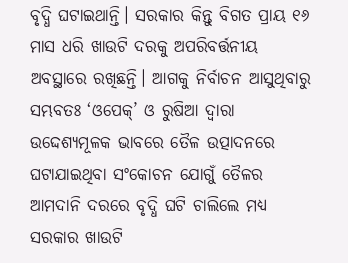ବୃଦ୍ଧି ଘଟାଇଥାନ୍ତି। ସରକାର କିନ୍ତୁ ବିଗତ ପ୍ରାୟ ୧୬ ମାସ ଧରି ଖାଉଟି ଦରକୁ ଅପରିବର୍ତ୍ତନୀୟ ଅବସ୍ଥାରେ ରଖିଛନ୍ତି। ଆଗକୁ ନିର୍ବାଚନ ଆସୁଥିବାରୁ ସମ୍ଭବତଃ ‘ଓପେକ୍’ ଓ ରୁଷିଆ ଦ୍ବାରା ଉଦ୍ଦେଶ୍ୟମୂଳକ ଭାବରେ ତୈଳ ଉତ୍ପାଦନରେ ଘଟାଯାଇଥିବା ସଂକୋଚନ ଯୋଗୁଁ ତୈଳର ଆମଦାନି ଦରରେ ବୃଦ୍ଧି ଘଟି ଚାଲିଲେ ମଧ୍ୟ ସରକାର ଖାଉଟି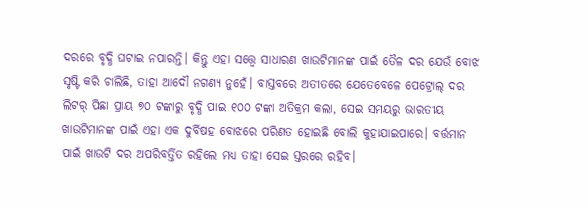ଦରରେ ବୃଦ୍ଧି ଘଟାଇ ନପାରନ୍ତି। କିନ୍ତୁ ଏହା ସତ୍ତ୍ବେ ସାଧାରଣ ଖାଉଟିମାନଙ୍କ ପାଇଁ ତୈଳ ଦର ଯେଉଁ ବୋଝ ସୃଷ୍ଟି କରି ଚାଲିଛି, ତାହା ଆଦୌ ନଗଣ୍ୟ ନୁହେଁ। ବାସ୍ତବରେ ଅତୀତରେ ଯେତେବେଳେ ପେଟ୍ରୋଲ୍ ଦର ଲିଟର୍ ପିଛା ପ୍ରାୟ ୭୦ ଟଙ୍କାରୁ ବୃଦ୍ଧି ପାଇ ୧୦୦ ଟଙ୍କା ଅତିକ୍ରମ କଲା, ସେଇ ସମୟରୁ ଭାରତୀୟ ଖାଉଟିମାନଙ୍କ ପାଇଁ ଏହା ଏକ ଦୁର୍ବିଷହ ବୋଝରେ ପରିଣତ ହୋଇଛି ବୋଲି କୁହାଯାଇପାରେ। ବର୍ତ୍ତମାନ ପାଇଁ ଖାଉଟି ଦର ଅପରିବର୍ତ୍ତିତ ରହିଲେ ମଧ୍ୟ ତାହା ସେଇ ସ୍ତରରେ ରହିବ।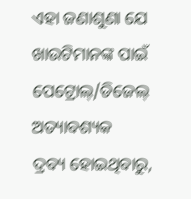ଏହା ଜଣାଶୁଣା ଯେ ଖାଉଟିମାନଙ୍କ ପାଇଁ ପେଟ୍ରୋଲ୍/ଡିଜେଲ୍ ଅତ୍ୟାବଶ୍ୟକ ଦ୍ରବ୍ୟ ‌ହୋଇଥିବାରୁ,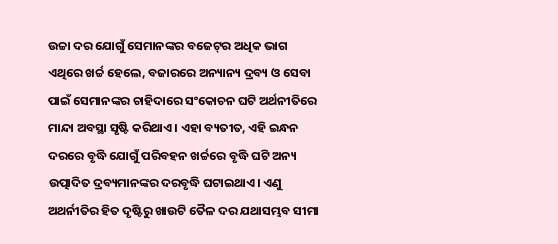ଉଚ୍ଚା ଦର ଯୋଗୁଁ ସେମାନଙ୍କର ବଜେଟ୍‌ର ଅଧିକ ଭାଗ ଏଥିରେ ଖର୍ଚ୍ଚ ହେଲେ, ବଜାରରେ ଅନ୍ୟାନ୍ୟ ଦ୍ରବ୍ୟ ଓ ସେବା ପାଇଁ ସେମାନଙ୍କର ଚାହିଦାରେ ସଂକୋଚନ ଘଟି ଅର୍ଥନୀତିରେ ମାନ୍ଦା ଅବସ୍ଥା ସୃଷ୍ଟି କରିଥାଏ। ଏହା ବ୍ୟତୀତ, ଏହି ଇନ୍ଧନ ଦରରେ ବୃଦ୍ଧି ଯୋଗୁଁ ପରିବହନ ଖର୍ଚ୍ଚରେ ବୃଦ୍ଧି ଘଟି ଅନ୍ୟ ଉତ୍ପାଦିତ ଦ୍ରବ୍ୟମାନଙ୍କର ଦରବୃଦ୍ଧି ଘଟାଇଥାଏ। ଏଣୁ ଅଥର୍ନୀତିର ହିତ ଦୃଷ୍ଟିରୁ ଖାଉଟି ତୈଳ ଦର ଯଥାସମ୍ଭବ ସୀମା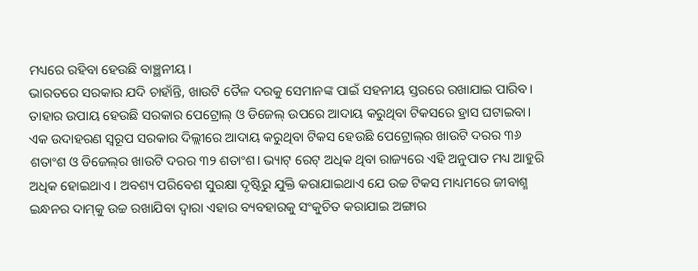ମଧ୍ୟରେ ରହିବା ହେଉଛି ବାଞ୍ଛନୀୟ।
ଭାରତରେ ସରକାର ଯଦି ଚାହାଁନ୍ତି, ଖାଉଟି ତୈଳ ଦରକୁ ସେମାନଙ୍କ ପାଇଁ ସହନୀୟ ସ୍ତରରେ ରଖାଯାଇ ପାରିବ। ତାହାର ଉପାୟ ହେଉଛି ସରକାର ପେଟ୍ରୋଲ୍ ଓ ଡିଜେଲ୍ ଉପରେ ଆଦାୟ କରୁଥିବା ଟିକସରେ ହ୍ରାସ ଘଟାଇବା। ଏକ ଉଦାହରଣ ସ୍ବରୂପ ସରକାର ଦିଲ୍ଲୀରେ ଆଦାୟ କରୁଥିବା ଟିକସ ହେଉଛି ପେଟ୍ରୋଲ୍‌ର ଖାଉଟି ଦରର ୩୬ ଶତାଂଶ ଓ ‌ଡିଜେଲ୍‌ର ଖାଉଟି ଦରର ୩୨ ଶତାଂଶ। ଭ୍ୟାଟ୍ ରେଟ୍ ଅଧିକ ଥିବା ରାଜ୍ୟରେ ଏହି ଅନୁପାତ ମଧ୍ୟ ଆହୁରି ଅଧିକ ହୋଇଥାଏ। ଅବଶ୍ୟ ପରିବେଶ ସୁରକ୍ଷା ଦୃଷ୍ଟିରୁ ଯୁକ୍ତି କରାଯାଇଥାଏ ଯେ ଉଚ୍ଚ ଟିକସ ମାଧ୍ୟମରେ ଜୀବାଶ୍ମ ଇନ୍ଧନର ଦାମ୍‌କୁ ଉଚ୍ଚ ରଖାଯିବା ଦ୍ବାରା ଏହାର ବ୍ୟବହାରକୁ ସଂକୁଚିତ କରାଯାଇ ଅଙ୍ଗାର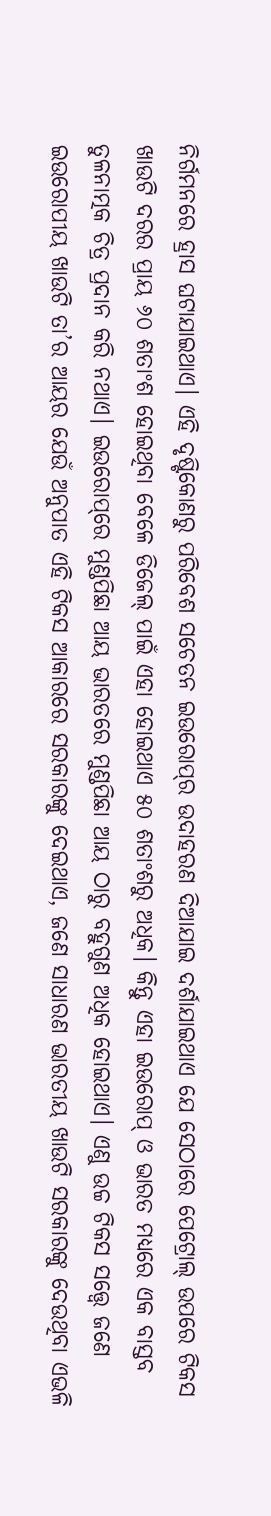ନିର୍ଗମନରେ ହ୍ରାସ ଘଟାଯାଇଥାଏ। ଏହି ଦୃଷ୍ଟିକୋଣରୁ ପରିବେଶ ସଚେତନ ଇଉରୋପ୍‌ର ଉଦାହରଣ ଦିଆଯାଇ ଦର୍ଶାଯାଇଥାଏ ଯେ ସେଠାରେ ପେଟ୍ରୋଲ୍ ଉପରେ ଟିକସ ଖାଉଟି ଦରର ପ୍ରାୟ ୬୦ ଶତାଂଶ ହୋଇଥିବା ବେଳେ ଡିଜେଲ୍ ପାଇଁ ଏହା ହୋଇଥାଏ ୫୦ ଶତାଂଶରୁ ଅଧିକ। କିନ୍ତୁ ଏହା ଇଉରୋପ୍ ଓ ଭାରତ ମଧ୍ୟରେ ଏକ ବାସ୍ତବ ତୁଳନାତ୍ମକ ଚିତ୍ର ପ୍ରଦାନ କରି ନଥାଏ। ଇଉରୋପ୍‌ରେ ମୁଣ୍ଡପିଛା ଆୟ ଭାରତରେ ମୁଣ୍ଡପିଛା ଆୟ ଠାରୁ ବହୁଗୁଣ ଅଧିକ ହୋଇଥାଏ। ଏଣୁ ଉଚ୍ଚ ଟିକସ ସତ୍ତ୍ବେ ଜଣେ ଇଉରୋପୀୟ ଖାଉଟି ତା’ର ଆୟର ଯେଉଁ ଅନୁପାତ ଏହି ଟିକସ ଆକାରରେ ସରକାରଙ୍କୁ ଦେଇଥାଏ, ଜଣେ ସାଧାରଣ ଭାରତୀୟ ଖାଉଟି ସରକାରଙ୍କୁ ଦେଉଥିବା ଏଭଳି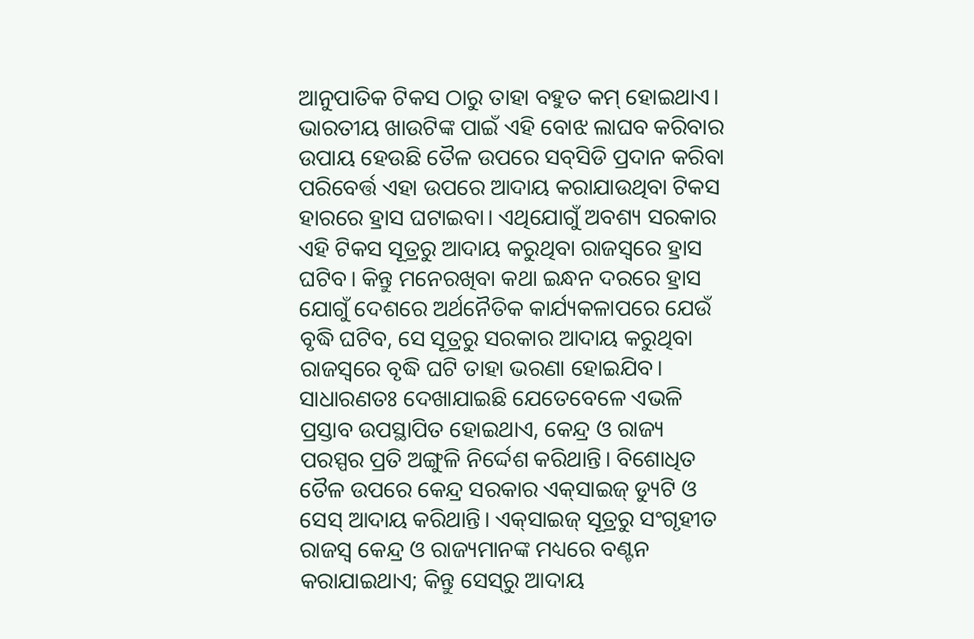ଆନୁପାତିକ ଟିକସ ଠାରୁ ତାହା ବହୁତ କମ୍ ହୋଇଥାଏ।
ଭାରତୀୟ ଖାଉଟିଙ୍କ ପାଇଁ ଏହି ବୋଝ ଲାଘବ କରିବାର ଉପାୟ ହେଉଛି ତୈଳ ଉପରେ ସବ୍‌ସିଡି ପ୍ରଦାନ କରିବା ପରିବ‌େର୍ତ୍ତ ଏହା ଉପରେ ଆଦାୟ କରାଯାଉଥିବା ଟିକସ ହାରରେ ହ୍ରାସ ଘଟାଇବା। ଏଥିଯୋଗୁଁ ଅବଶ୍ୟ ସରକାର ଏହି ଟିକସ ସୂତ୍ରରୁ ଆଦାୟ କରୁଥିବା ରାଜସ୍ବରେ ହ୍ରାସ ଘଟିବ। କିନ୍ତୁ ମନେରଖିବା କଥା ଇନ୍ଧନ ଦରରେ ହ୍ରାସ ଯୋଗୁଁ ଦେଶରେ ଅର୍ଥନୈତିକ କାର୍ଯ୍ୟକଳାପରେ ଯେଉଁ ବୃଦ୍ଧି ଘଟିବ, ସେ ସୂତ୍ରରୁ ସରକାର ଆଦାୟ କରୁଥିବା ରାଜସ୍ବରେ ବୃଦ୍ଧି ଘଟି ତାହା ଭରଣା ହୋଇଯିବ।
ସାଧାରଣତଃ ଦେଖାଯାଇଛି ଯେତେବେଳେ ଏଭଳି ପ୍ରସ୍ତାବ ଉପସ୍ଥାପିତ ହୋଇଥାଏ, କେନ୍ଦ୍ର ଓ ରାଜ୍ୟ ପରସ୍ପର ପ୍ରତି ଅଙ୍ଗୁଳି ନିର୍ଦ୍ଦେଶ କରିଥାନ୍ତି। ବିଶୋଧିତ ତୈଳ ଉପରେ କେନ୍ଦ୍ର ସରକାର ଏକ୍‌ସାଇଜ୍‌ ଡ୍ୟୁଟି ଓ ସେସ୍ ଆଦାୟ କରିଥାନ୍ତି। ଏକ୍‌ସାଇଜ୍‌ ସୂତ୍ରରୁ ସଂଗୃହୀତ ରାଜସ୍ବ କେନ୍ଦ୍ର ଓ ରାଜ୍ୟମାନଙ୍କ ମଧ୍ୟରେ ବଣ୍ଟନ କରାଯାଇଥାଏ; କିନ୍ତୁ ସେସ୍‌ରୁ ଆଦାୟ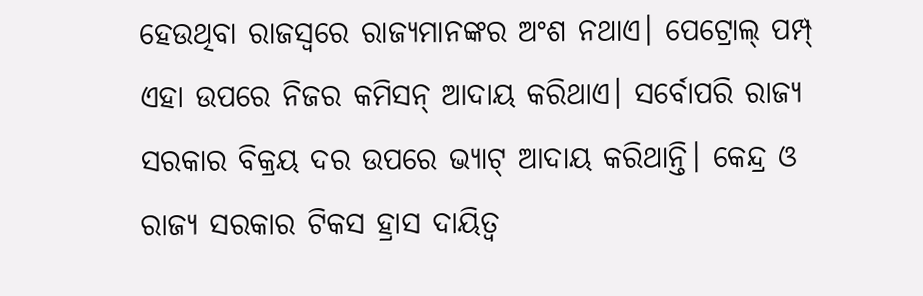ହେଉଥିବା ରାଜସ୍ବରେ ରାଜ୍ୟମାନଙ୍କର ଅଂଶ ନଥାଏ। ପେଟ୍ରୋଲ୍ ପମ୍ପ୍ ଏହା ଉପରେ ନିଜର କମିସନ୍ ଆଦାୟ କରିଥାଏ। ସର୍ବୋପରି ରାଜ୍ୟ ସରକାର ବିକ୍ରୟ ଦର ଉପରେ ଭ୍ୟାଟ୍ ଆଦାୟ କରିଥାନ୍ତି। କେନ୍ଦ୍ର ଓ ରାଜ୍ୟ ସରକାର ଟିକସ ହ୍ରାସ ଦାୟିତ୍ବ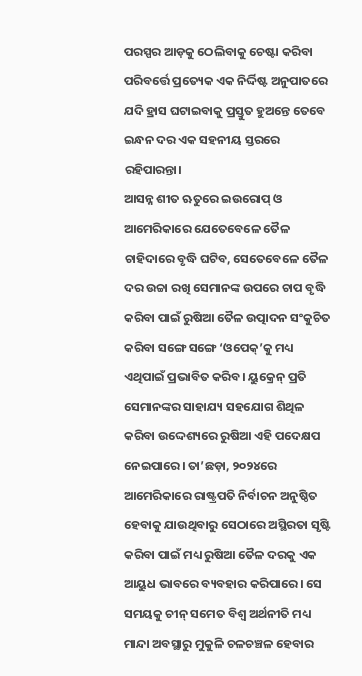ପରସ୍ପର ଆଡ଼କୁ ଠେଲିବାକୁ ଚେଷ୍ଟା କରିବା ପରିବର୍ତ୍ତେ ପ୍ରତ୍ୟେକ ଏକ ନିର୍ଦ୍ଦିଷ୍ଟ ଅନୁପାତରେ ଯଦି ହ୍ରାସ ଘଟାଇବାକୁ ପ୍ରସ୍ତୁତ ହୁଅନ୍ତେ ତେବେ ଇନ୍ଧନ ଦର ଏକ ସହନୀୟ ସ୍ତରରେ ରହିପାରନ୍ତା।
ଆସନ୍ନ ଶୀତ ଋତୁରେ ଇଉରୋପ୍ ଓ ଆମେରିକାରେ ଯେତେବେଳେ ତୈଳ ଚାହିଦାରେ ବୃଦ୍ଧି ଘଟିବ, ସେତେବେଳେ ତୈଳ ଦର ଉଚ୍ଚା ରଖି ସେମାନଙ୍କ ଉପରେ ଚାପ ବୃଦ୍ଧି କରିବା ପାଇଁ ରୁଷିଆ ତୈଳ ଉତ୍ପାଦନ ସଂକୁଚିତ କରିବା ସଙ୍ଗେ ସଙ୍ଗେ ‘ଓପେକ୍’କୁ ମଧ୍ୟ ଏଥିପାଇଁ ପ୍ରଭାବିତ କରିବ। ୟୁକ୍ରେନ୍ ପ୍ରତି ସେମାନଙ୍କର ସାହାଯ୍ୟ ସହଯୋଗ ଶିଥିଳ କରିବା ଉଦ୍ଦେଶ୍ୟରେ ରୁଷିଆ ଏହି ପଦ‌େକ୍ଷପ ନେଇପାରେ। ତା’ଛଡ଼ା, ୨୦୨୪ରେ ଆମେରିକାରେ ରାଷ୍ଟ୍ରପତି ନିର୍ବାଚନ ଅନୁଷ୍ଠିତ ହେବାକୁ ଯାଉଥିବାରୁ ସେଠାରେ ଅସ୍ଥିରତା ସୃଷ୍ଟି କରିବା ପାଇଁ ମଧ୍ୟ ରୁଷିଆ ତୈଳ ଦରକୁ ଏକ ଆୟୁଧ ଭାବରେ ବ୍ୟବହାର କରିପାରେ। ସେ ସମୟକୁ ଚୀନ୍ ସମେତ ବିଶ୍ବ ଅର୍ଥନୀତି ମଧ୍ୟ ମାନ୍ଦା ଅବସ୍ଥାରୁ ମୁକୁଳି ଚଳଚଞ୍ଚଳ ହେବାର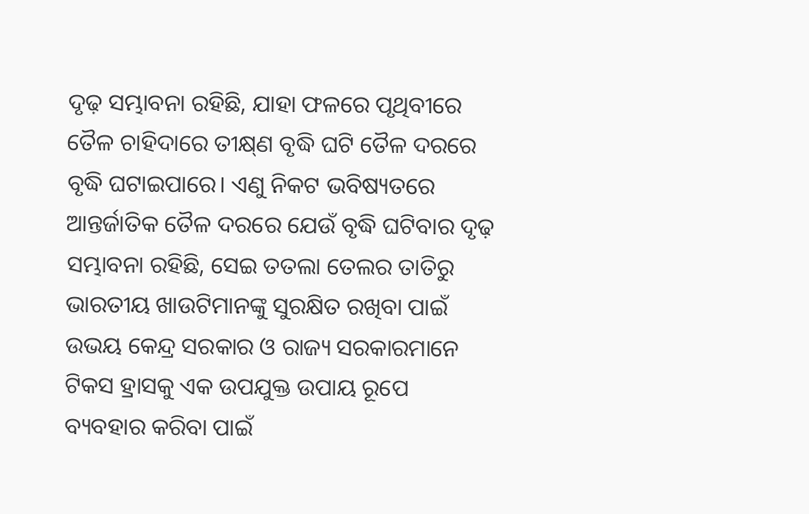ଦୃଢ଼ ସମ୍ଭାବନା ରହିଛି, ଯାହା ଫଳରେ ପୃଥିବୀରେ ତୈଳ ଚାହିଦାରେ ତୀକ୍ଷ୍‌ଣ ବୃଦ୍ଧି ଘଟି ତୈଳ ଦରରେ ବୃଦ୍ଧି ଘଟାଇପାରେ। ଏଣୁ ନିକଟ ଭବିଷ୍ୟତରେ ଆନ୍ତର୍ଜାତିକ ତୈଳ ଦରରେ ଯେଉଁ ବୃଦ୍ଧି ଘଟିବାର ଦୃଢ଼ ସମ୍ଭାବନା ରହିଛି, ସେଇ ତତଲା ତେଲର ତାତିରୁ ଭାରତୀୟ ଖାଉଟିମାନଙ୍କୁ ସୁରକ୍ଷିତ ରଖିବା ପାଇଁ ଉଭୟ କେନ୍ଦ୍ର ସରକାର ଓ ରାଜ୍ୟ ସରକାରମାନେ ଟିକସ ହ୍ରାସକୁ ଏକ ଉପଯୁକ୍ତ ଉପାୟ ରୂପେ ବ୍ୟବହାର କରିବା ପାଇଁ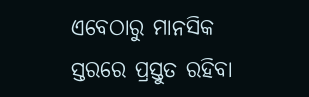ଏବେଠାରୁ ମାନସିକ ସ୍ତରରେ ପ୍ରସ୍ତୁତ ରହିବା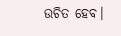ଉଚିତ ହେବ।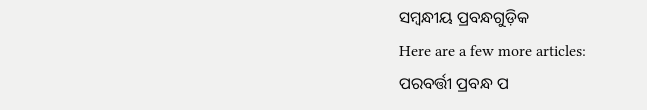ସମ୍ବନ୍ଧୀୟ ପ୍ରବନ୍ଧଗୁଡ଼ିକ
Here are a few more articles:
ପରବର୍ତ୍ତୀ ପ୍ରବନ୍ଧ ପ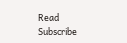Read
Subscribe